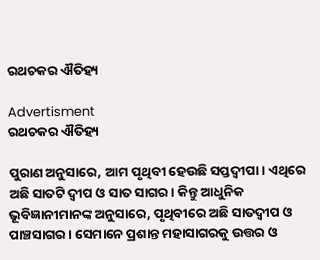ରଥଚକର ଐତିହ୍ୟ

Advertisment
ରଥଚକର ଐତିହ୍ୟ

ପୁରାଣ ଅନୁସାରେ, ଆମ ପୃଥିବୀ ହେଉଛି ସପ୍ତଦ୍ୱୀପା। ଏଥିରେ ଅଛି ସାତଟି ଦ୍ୱୀପ ଓ ସାତ ସାଗର। କିନ୍ତୁ ଆଧୁନିକ ଭୂବିଜ୍ଞାନୀମାନଙ୍କ ଅନୁସାରେ, ପୃଥିବୀରେ ଅଛି ସାତଦ୍ୱୀପ ଓ ପାଞ୍ଚସାଗର। ସେମାନେ ପ୍ରଶାନ୍ତ ମହାସାଗରକୁ ଉତ୍ତର ଓ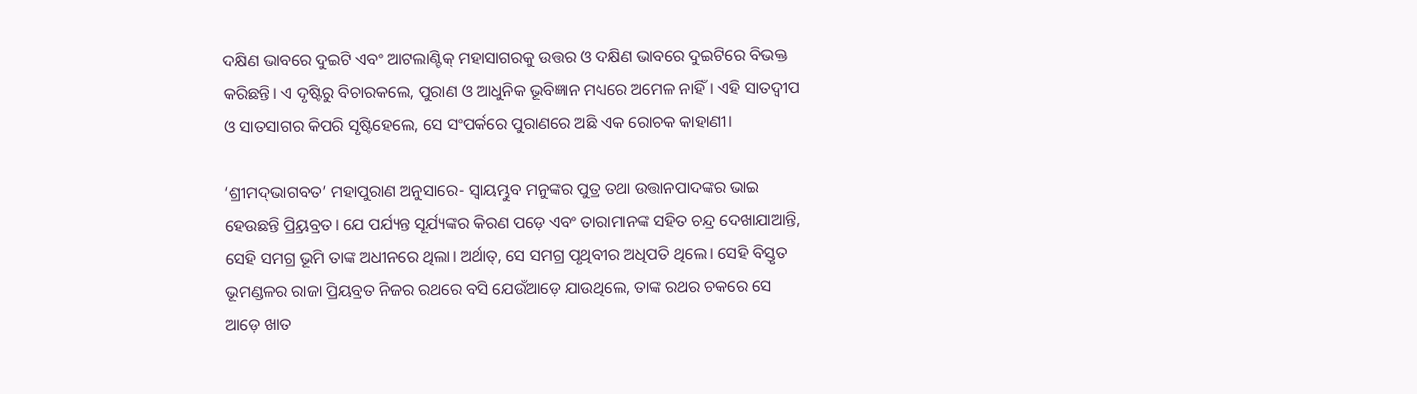ଦକ୍ଷିଣ ଭାବରେ ଦୁଇଟି ଏବଂ ଆଟଲାଣ୍ଟିକ୍ ମହାସାଗରକୁ ଉତ୍ତର ଓ ଦକ୍ଷିଣ ଭାବରେ ଦୁଇଟିରେ ବିଭକ୍ତ କରିଛନ୍ତି। ଏ ଦୃଷ୍ଟିରୁ ବିଚାରକଲେ, ପୁରାଣ ଓ ଆଧୁନିକ ଭୂବିଜ୍ଞାନ ମଧ୍ୟରେ ଅମେଳ ନାହିଁ। ଏହି ସାତଦ୍ୱୀପ ଓ ସାତସାଗର କିପରି ସୃଷ୍ଟିହେଲେ, ସେ ସଂପର୍କରେ ପୁରାଣରେ ଅଛି ଏକ ରୋଚକ କାହାଣୀ।

‘ଶ୍ରୀମଦ୍‌ଭାଗବତ’ ମହାପୁରାଣ ଅନୁସାରେ- ସ୍ୱାୟମ୍ଭୁବ ମନୁଙ୍କର ପୁତ୍ର ତଥା ଉତ୍ତାନପାଦଙ୍କର ଭାଇ ହେଉଛନ୍ତି ପ୍ର୍ରିୟବ୍ରତ। ଯେ ପର୍ଯ୍ୟନ୍ତ ସୂର୍ଯ୍ୟଙ୍କର କିରଣ ପଡ଼େ ଏବଂ ତାରାମାନଙ୍କ ସହିତ ଚନ୍ଦ୍ର ଦେଖାଯାଆନ୍ତି, ସେହି ସମଗ୍ର ଭୂମି ତାଙ୍କ ଅଧୀନରେ ଥିଲା। ଅର୍ଥାତ୍‌, ସେ ସମଗ୍ର ପୃଥିବୀର ଅଧିପତି ଥିଲେ। ସେହି ବିସ୍ତୃତ ଭୂମଣ୍ଡଳର ରାଜା ପ୍ରିୟବ୍ରତ ନିଜର ରଥରେ ବସି ଯେଉଁଆଡ଼େ ଯାଉଥିଲେ, ତାଙ୍କ ରଥର ଚକରେ ସେ ଆଡ଼େ ଖାତ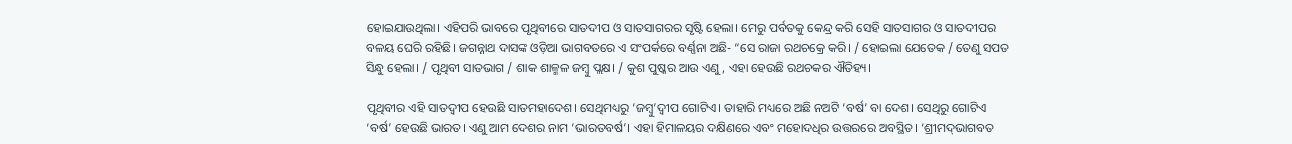ହୋଇଯାଉଥିଲା। ଏହିପରି ଭାବରେ ପୃଥିବୀରେ ସାତଦୀପ ଓ ସାତସାଗରର ସୃଷ୍ଟି ହେଲା। ମେରୁ ପର୍ବତକୁ କେନ୍ଦ୍ର କରି ସେହି ସାତସାଗର ଓ ସାତଦୀପର ବଳୟ ଘେରି ରହିଛି। ଜଗନ୍ନାଥ ଦାସଙ୍କ ଓଡ଼ିଆ ଭାଗବତରେ ଏ ସଂପର୍କରେ ବର୍ଣ୍ଣନା ଅଛି- “ସେ ରାଜା ରଥଚକ୍ରେ କରି। / ହୋଇଲା ଯେତେକ / ତେଣୁ ସପତ ସିନ୍ଧୁ ହେଲା। / ପୃଥିବୀ ସାତଭାଗ / ଶାକ ଶାଳ୍ମଳ ଜମ୍ବୁ ପ୍ଲକ୍ଷ। / କୁଶ ପୁଷ୍କର ଆଉ ଏଣୁ, ଏହା ହେଉଛି ରଥଚକର ଐତିହ୍ୟ।

ପୃଥିବୀର ଏହି ସାତଦ୍ୱୀପ ହେଉଛି ସାତମହାଦେଶ। ସେଥିମଧ୍ୟରୁ ‘ଜମ୍ବୁ’ଦ୍ୱୀପ ଗୋଟିଏ। ତାହାରି ମଧ୍ୟରେ ଅଛି ନଅଟି ‘ବର୍ଷ’ ବା ଦେଶ। ସେଥିରୁ ଗୋଟିଏ ‘ବର୍ଷ’ ହେଉଛି ଭାରତ। ଏଣୁ ଆମ ଦେଶର ନାମ ‘ଭାରତବର୍ଷ’। ଏହା ହିମାଳୟର ଦକ୍ଷିଣରେ ଏବଂ ମହୋଦଧିର ଉତ୍ତରରେ ଅବସ୍ଥିତ। ‘ଶ୍ରୀମଦ୍‌ଭାଗବତ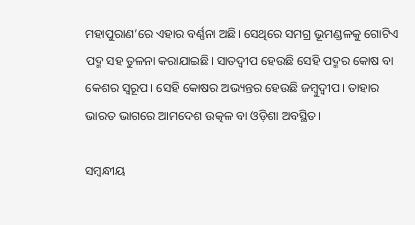ମହାପୁରାଣ’ରେ ଏହାର ବର୍ଣ୍ଣନା ଅଛି। ସେଥିରେ ସମଗ୍ର ଭୂମଣ୍ଡଳକୁ ଗୋଟିଏ ପଦ୍ମ ସହ ତୁଳନା କରାଯାଇଛି। ସାତଦ୍ୱୀପ ହେଉଛି ସେହି ପଦ୍ମର କୋଷ ବା କେଶର ସ୍ୱରୂପ। ସେହି କୋଷର ଅଭ୍ୟନ୍ତର ହେଉଛି ଜମ୍ବୁଦ୍ୱୀପ। ତାହାର ଭାରତ ଭାଗରେ ଆମଦେଶ ଉତ୍କଳ ବା ଓଡ଼ିଶା ଅବସ୍ଥିତ।

ସମ୍ବନ୍ଧୀୟ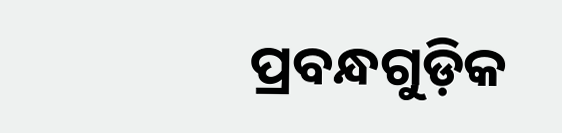ପ୍ରବନ୍ଧଗୁଡ଼ିକ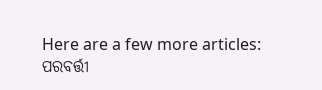Here are a few more articles:
ପରବର୍ତ୍ତୀ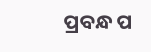ପ୍ରବନ୍ଧ ପ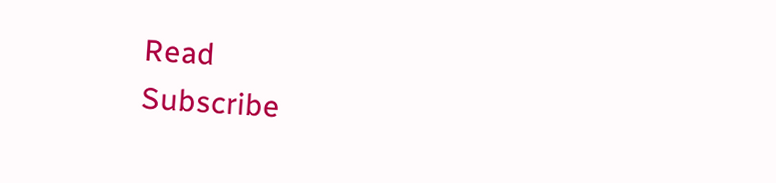Read
Subscribe